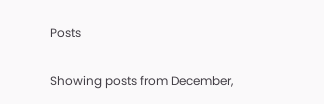Posts

Showing posts from December,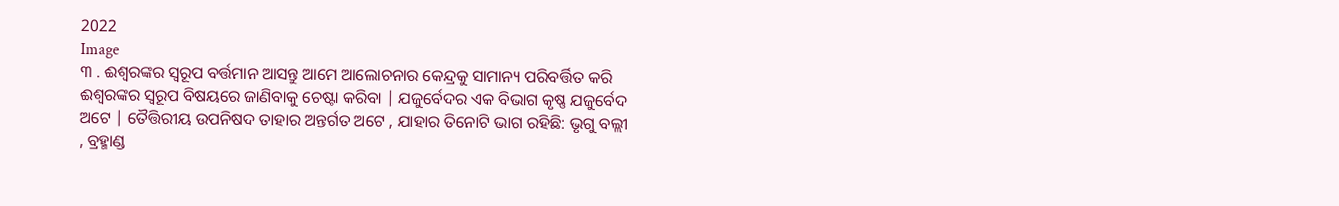2022
Image
୩ . ଈଶ୍ବରଙ୍କର ସ୍ବରୂପ ବର୍ତ୍ତମାନ ଆସନ୍ତୁ ଆମେ ଆଲୋଚନାର କେନ୍ଦ୍ରକୁ ସାମାନ୍ୟ ପରିବର୍ତ୍ତିତ କରି ଈଶ୍ବରଙ୍କର ସ୍ବରୂପ ବିଷୟରେ ଜାଣିବାକୁ ଚେଷ୍ଟା କରିବା | ଯଜୁର୍ବେଦର ଏକ ବିଭାଗ କୃଷ୍ଣ ଯଜୁର୍ବେଦ ଅଟେ | ତୈତ୍ତିରୀୟ ଉପନିଷଦ ତାହାର ଅନ୍ତର୍ଗତ ଅଟେ , ଯାହାର ତିନୋଟି ଭାଗ ରହିଛି: ଭୃଗୁ ବଲ୍ଲୀ , ବ୍ରହ୍ମାଣ୍ଡ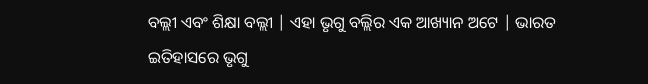ବଲ୍ଲୀ ଏବଂ ଶିକ୍ଷା ବଲ୍ଲୀ | ଏହା ଭୃଗୁ ବଲ୍ଲିର ଏକ ଆଖ୍ୟାନ ଅଟେ | ଭାରତ ଇତିହାସରେ ଭୃଗୁ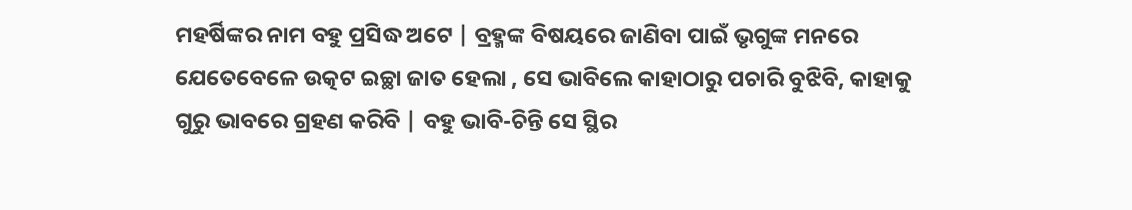ମହର୍ଷିଙ୍କର ନାମ ବହୁ ପ୍ରସିଦ୍ଧ ଅଟେ | ବ୍ରହ୍ମଙ୍କ ବିଷୟରେ ଜାଣିବା ପାଇଁ ଭୃଗୁଙ୍କ ମନରେ ଯେତେବେଳେ ଉତ୍କଟ ଇଚ୍ଛା ଜାତ ହେଲା , ସେ ଭାବିଲେ କାହାଠାରୁ ପଚାରି ବୁଝିବି, କାହାକୁ ଗୁରୁ ଭାବରେ ଗ୍ରହଣ କରିବି | ବହୁ ଭାବି-ଚିନ୍ତି ସେ ସ୍ଥିର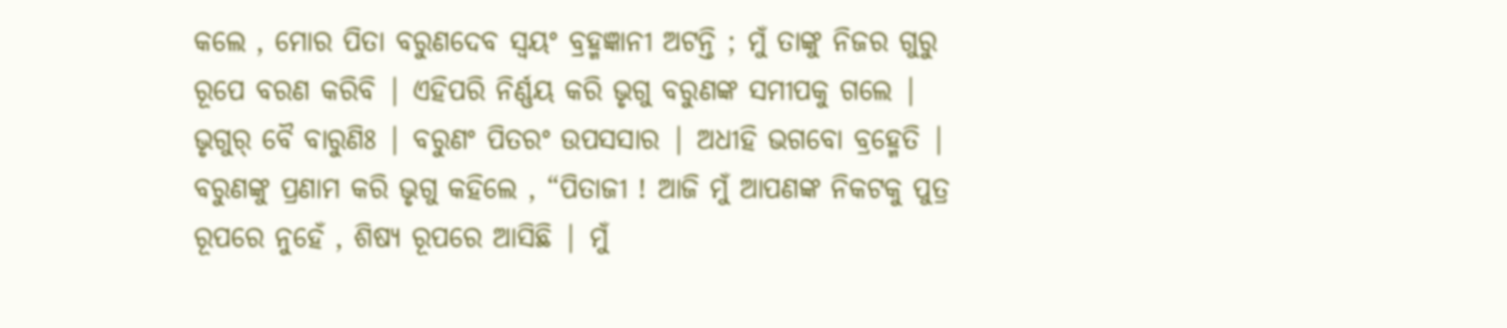କଲେ , ମୋର ପିତା ବରୁଣଦେବ ସ୍ବୟଂ ବ୍ରହ୍ମଜ୍ଞାନୀ ଅଟନ୍ତି ; ମୁଁ ତାଙ୍କୁ ନିଜର ଗୁରୁ ରୂପେ ବରଣ କରିବି | ଏହିପରି ନିର୍ଣ୍ଣୟ କରି ଭୃଗୁ ବରୁଣଙ୍କ ସମୀପକୁ ଗଲେ |           ଭୃଗୁର୍ ବୈ ବାରୁଣିଃ | ବରୁଣଂ ପିତରଂ ଉପସସାର | ଅଧୀହି ଭଗବୋ ବ୍ରହ୍ମେତି | ବରୁଣଙ୍କୁ ପ୍ରଣାମ କରି ଭୃଗୁ କହିଲେ , “ପିତାଜୀ ! ଆଜି ମୁଁ ଆପଣଙ୍କ ନିକଟକୁ ପୁତ୍ର ରୂପରେ ନୁହେଁ , ଶିଷ୍ୟ ରୂପରେ ଆସିଛି | ମୁଁ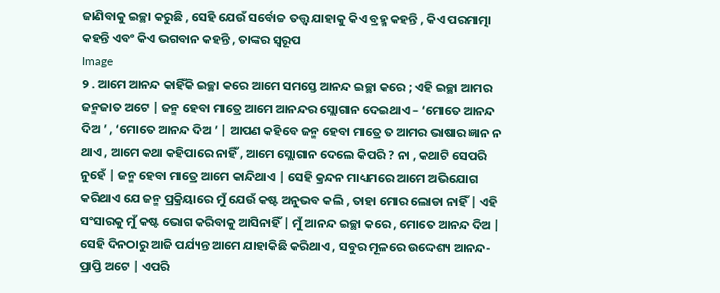ଜାଣିବାକୁ ଇଚ୍ଛା କରୁଛି , ସେହି ଯେଉଁ ସର୍ବୋଚ୍ଚ ତତ୍ତ୍ବ ଯାହାକୁ କିଏ ବ୍ରହ୍ମ କହନ୍ତି , କିଏ ପରମାତ୍ମା କହନ୍ତି ଏବଂ କିଏ ଭଗବାନ କହନ୍ତି , ତାଙ୍କର ସ୍ବରୂପ
Image
୨ . ଆମେ ଆନନ୍ଦ କାହିଁକି ଇଚ୍ଛା କରେ ଆମେ ସମସ୍ତେ ଆନନ୍ଦ ଇଚ୍ଛା କରେ ; ଏହି ଇଚ୍ଛା ଆମର ଜନ୍ମଜାତ ଅଟେ | ଜନ୍ମ ହେବା ମାତ୍ରେ ଆମେ ଆନନ୍ଦର ସ୍ଲୋଗାନ ଦେଇଥାଏ – ‘ମୋତେ ଆନନ୍ଦ ଦିଅ ’ , ‘ମୋତେ ଆନନ୍ଦ ଦିଅ ’ | ଆପଣ କହିବେ ଜନ୍ମ ହେବା ମାତ୍ରେ ତ ଆମର ଭାଷାର ଜ୍ଞାନ ନ ଥାଏ , ଆମେ କଥା କହିପାରେ ନାହିଁ , ଆମେ ସ୍ଲୋଗାନ ଦେଲେ କିପରି ? ନା , କଥାଟି ସେପରି ନୁହେଁ | ଜନ୍ମ ହେବା ମାତ୍ରେ ଆମେ କାନ୍ଦିଥାଏ | ସେହି କ୍ରନ୍ଦନ ମାଧ୍ୟମରେ ଆମେ ଅଭିଯୋଗ କରିଥାଏ ଯେ ଜନ୍ମ ପ୍ରକ୍ରିୟାରେ ମୁଁ ଯେଉଁ କଷ୍ଟ ଅନୁଭବ କଲି , ତାହା ମୋର ଲୋଡା ନାହିଁ | ଏହି ସଂସାରକୁ ମୁଁ କଷ୍ଟ ଭୋଗ କରିବାକୁ ଆସିନାହିଁ | ମୁଁ ଆନନ୍ଦ ଇଚ୍ଛା କରେ , ମୋତେ ଆନନ୍ଦ ଦିଅ | ସେହି ଦିନଠାରୁ ଆଜି ପର୍ଯ୍ୟନ୍ତ ଆମେ ଯାହାକିଛି କରିଥାଏ , ସବୁର ମୂଳରେ ଉଦ୍ଦେଶ୍ୟ ଆନନ୍ଦ-ପ୍ରାପ୍ତି ଅଟେ | ଏପରି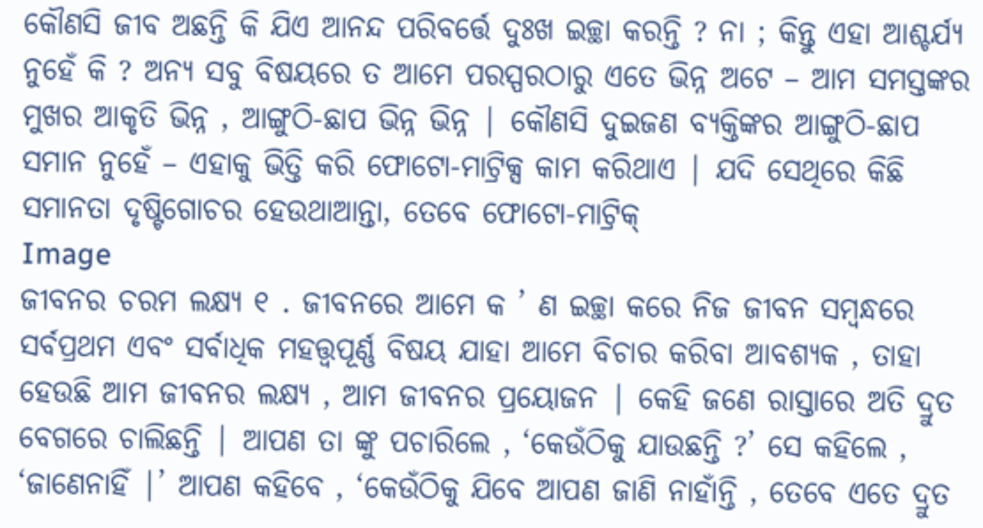କୌଣସି ଜୀବ ଅଛନ୍ତି କି ଯିଏ ଆନନ୍ଦ ପରିବର୍ତ୍ତେ ଦୁଃଖ ଇଚ୍ଛା କରନ୍ତି ? ନା ; କିନ୍ତୁ ଏହା ଆଶ୍ଚର୍ଯ୍ୟ ନୁହେଁ କି ? ଅନ୍ୟ ସବୁ ବିଷୟରେ ତ ଆମେ ପରସ୍ପରଠାରୁ ଏତେ ଭିନ୍ନ ଅଟେ – ଆମ ସମସ୍ତଙ୍କର ମୁଖର ଆକୃତି ଭିନ୍ନ , ଆଙ୍ଗୁଠି-ଛାପ ଭିନ୍ନ ଭିନ୍ନ | କୌଣସି ଦୁଇଜଣ ବ୍ୟକ୍ତିଙ୍କର ଆଙ୍ଗୁଠି-ଛାପ ସମାନ ନୁହେଁ – ଏହାକୁ ଭିତ୍ତି କରି ଫୋଟୋ-ମାଟ୍ରିକ୍ସ କାମ କରିଥାଏ | ଯଦି ସେଥିରେ କିଛି ସମାନତା ଦୃଷ୍ଟିଗୋଚର ହେଉଥାଆନ୍ତା, ତେବେ ଫୋଟୋ-ମାଟ୍ରିକ୍
Image
ଜୀବନର ଚରମ ଲକ୍ଷ୍ୟ ୧ . ଜୀବନରେ ଆମେ କ ’ ଣ ଇଚ୍ଛା କରେ ନିଜ ଜୀବନ ସମ୍ବନ୍ଧରେ ସର୍ବପ୍ରଥମ ଏବଂ ସର୍ବାଧିକ ମହତ୍ତ୍ବପୂର୍ଣ୍ଣ ବିଷୟ ଯାହା ଆମେ ବିଚାର କରିବା ଆବଶ୍ୟକ , ତାହା ହେଉଛି ଆମ ଜୀବନର ଲକ୍ଷ୍ୟ , ଆମ ଜୀବନର ପ୍ରୟୋଜନ | କେହି ଜଣେ ରାସ୍ତାରେ ଅତି ଦ୍ରୁତ ବେଗରେ ଚାଲିଛନ୍ତି | ଆପଣ ତା ଙ୍କୁ ପଚାରିଲେ , ‘କେଉଁଠିକୁ ଯାଉଛନ୍ତି ?’ ସେ କହିଲେ , ‘ଜାଣେନାହିଁ |’ ଆପଣ କହିବେ , ‘କେଉଁଠିକୁ ଯିବେ ଆପଣ ଜାଣି ନାହାଁନ୍ତି , ତେବେ ଏତେ ଦ୍ରୁତ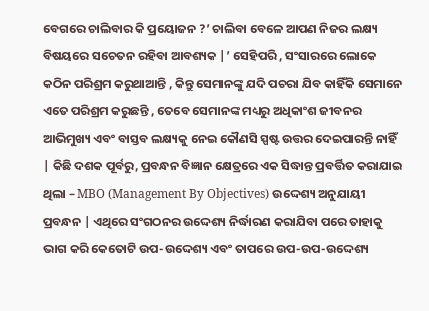ବେଗରେ ଚାଲିବାର କି ପ୍ରୟୋଜନ ?’ ଚାଲିବା ବେଳେ ଆପଣ ନିଜର ଲକ୍ଷ୍ୟ ବିଷୟରେ ସଚେତନ ରହିବା ଆବଶ୍ୟକ |’ ସେହିପରି , ସଂସାରରେ ଲୋକେ କଠିନ ପରିଶ୍ରମ କରୁଥାଆନ୍ତି , କିନ୍ତୁ ସେମାନଙ୍କୁ ଯଦି ପଚରା ଯିବ କାହିଁକି ସେମାନେ ଏତେ ପରିଶ୍ରମ କରୁଛନ୍ତି , ତେବେ ସେମାନଙ୍କ ମଧ୍ୟରୁ ଅଧିକାଂଶ ଜୀବନର ଆଭିମୁଖ୍ୟ ଏବଂ ବାସ୍ତବ ଲକ୍ଷ୍ୟକୁ ନେଇ କୌଣସି ସ୍ପଷ୍ଟ ଉତ୍ତର ଦେଇପାରନ୍ତି ନାହିଁ | କିଛି ଦଶକ ପୂର୍ବରୁ, ପ୍ରବନ୍ଧନ ବିଜ୍ଞାନ କ୍ଷେତ୍ରରେ ଏକ ସିଦ୍ଧାନ୍ତ ପ୍ରବର୍ତ୍ତିତ କରାଯାଇ ଥିଲା – MBO (Management By Objectives) ଉଦ୍ଦେଶ୍ୟ ଅନୁଯାୟୀ ପ୍ରବନ୍ଧନ | ଏଥିରେ ସଂଗଠନର ଉଦ୍ଦେଶ୍ୟ ନିର୍ଦ୍ଧାରଣ କରାଯିବା ପରେ ତାହାକୁ ଭାଗ କରି କେତୋଟି ଉପ-ଉଦ୍ଦେଶ୍ୟ ଏବଂ ତାପରେ ଉପ-ଉପ-ଉଦ୍ଦେଶ୍ୟ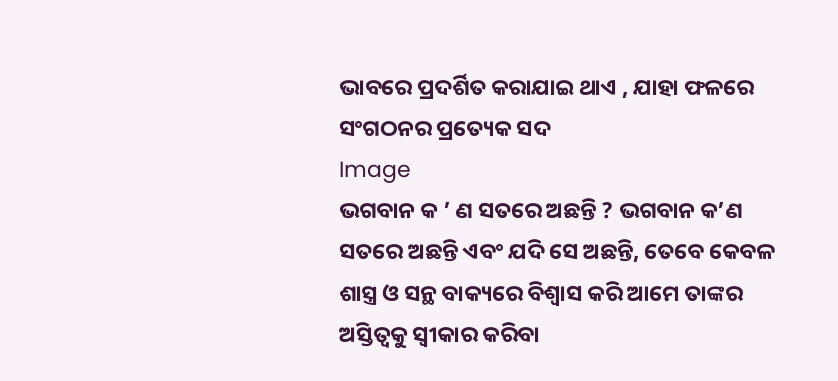ଭାବରେ ପ୍ରଦର୍ଶିତ କରାଯାଇ ଥାଏ , ଯାହା ଫଳରେ ସଂଗଠନର ପ୍ରତ୍ୟେକ ସଦ
Image
ଭଗବାନ କ ’ ଣ ସତରେ ଅଛନ୍ତି ? ଭଗବାନ କ’ଣ ସତରେ ଅଛନ୍ତି ଏବଂ ଯଦି ସେ ଅଛନ୍ତି, ତେବେ କେବଳ ଶାସ୍ତ୍ର ଓ ସନ୍ଥ ବାକ୍ୟରେ ବିଶ୍ବାସ କରି ଆମେ ତାଙ୍କର ଅସ୍ତିତ୍ବକୁ ସ୍ବୀକାର କରିବା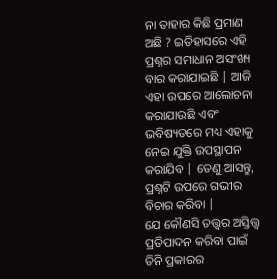ନା ତାହାର କିଛି ପ୍ରମାଣ ଅଛି ? ଇତିହାସରେ ଏହି ପ୍ରଶ୍ନର ସମାଧାନ ଅସଂଖ୍ୟ ବାର କରାଯାଇଛି | ଆଜି ଏହା ଉପରେ ଆଲୋଚନା କରାଯାଉଛି ଏବଂ ଭବିଷ୍ୟତରେ ମଧ୍ୟ ଏହାକୁ ନେଇ ଯୁକ୍ତି ଉପସ୍ଥାପନ କରାଯିବ | ତେଣୁ ଆସନ୍ତୁ, ପ୍ରଶ୍ନଟି ଉପରେ ଗଭୀର ବିଚାର କରିବା |             ଯେ କୌଣସି ତତ୍ତ୍ୱର ଅସ୍ତିତ୍ତ୍ବ ପ୍ରତିପାଦନ କରିବା ପାଇଁ ତିନି ପ୍ରକାରର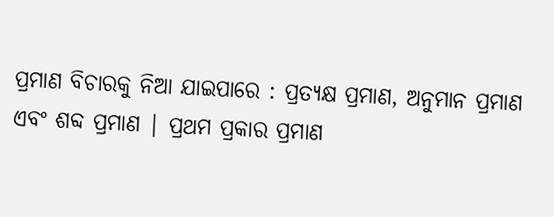ପ୍ରମାଣ ବିଚାରକୁ ନିଆ ଯାଇପାରେ : ପ୍ରତ୍ୟକ୍ଷ ପ୍ରମାଣ, ଅନୁମାନ ପ୍ରମାଣ ଏବଂ ଶବ୍ଦ ପ୍ରମାଣ | ପ୍ରଥମ ପ୍ରକାର ପ୍ରମାଣ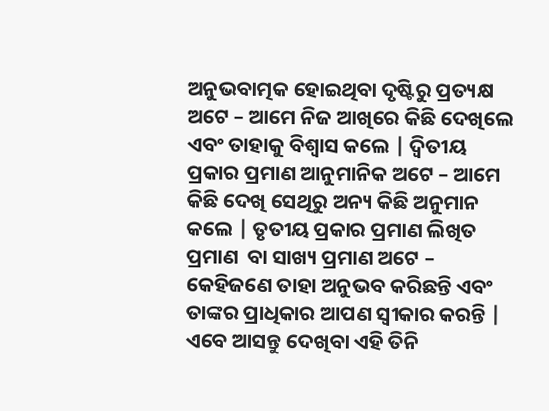ଅନୁଭବାତ୍ମକ ହୋଇଥିବା ଦୃଷ୍ଟିରୁ ପ୍ରତ୍ୟକ୍ଷ ଅଟେ – ଆମେ ନିଜ ଆଖିରେ କିଛି ଦେଖିଲେ ଏବଂ ତାହାକୁ ବିଶ୍ବାସ କଲେ | ଦ୍ବିତୀୟ ପ୍ରକାର ପ୍ରମାଣ ଆନୁମାନିକ ଅଟେ – ଆମେ କିଛି ଦେଖି ସେଥିରୁ ଅନ୍ୟ କିଛି ଅନୁମାନ କଲେ | ତୃତୀୟ ପ୍ରକାର ପ୍ରମାଣ ଲିଖିତ ପ୍ରମାଣ  ବା ସାଖ୍ୟ ପ୍ରମାଣ ଅଟେ – କେହିଜଣେ ତାହା ଅନୁଭବ କରିଛନ୍ତି ଏବଂ ତାଙ୍କର ପ୍ରାଧିକାର ଆପଣ ସ୍ବୀକାର କରନ୍ତି | ଏବେ ଆସନ୍ତୁ ଦେଖିବା ଏହି ତିନି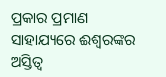ପ୍ରକାର ପ୍ରମାଣ ସାହାଯ୍ୟରେ ଈଶ୍ବରଙ୍କର ଅସ୍ତିତ୍ବ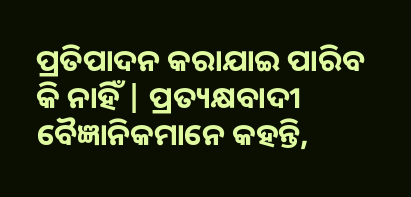ପ୍ରତିପାଦନ କରାଯାଇ ପାରିବ କି ନାହିଁ | ପ୍ରତ୍ୟକ୍ଷବାଦୀ ବୈଜ୍ଞାନିକମାନେ କହନ୍ତି,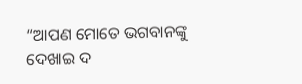“ଆପଣ ମୋତେ ଭଗବାନଙ୍କୁ ଦେଖାଇ ଦ